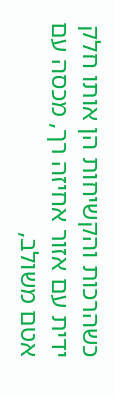כשהרכות והקשיחות הן אותו חלק
ידית עם אזור אחיזה רך, מכסה עם אטם משולב,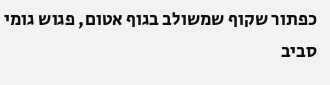כפתור שקוף שמשולב בגוף אטום, פגוש גומי סביב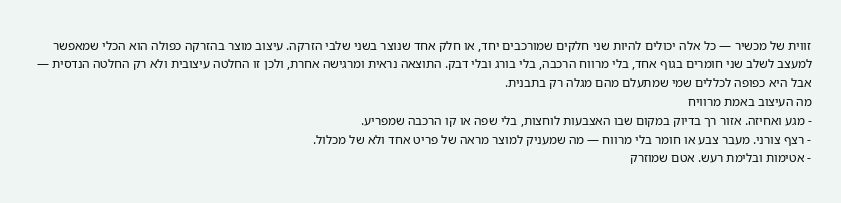זווית של מכשיר — כל אלה יכולים להיות שני חלקים שמורכבים יחד, או חלק אחד שנוצר בשני שלבי הזרקה. עיצוב מוצר בהזרקה כפולה הוא הכלי שמאפשר למעצב לשלב שני חומרים בגוף אחד, בלי מרווח הרכבה, בלי בורג ובלי דבק. התוצאה נראית ומרגישה אחרת, ולכן זו החלטה עיצובית ולא רק החלטה הנדסית — אבל היא כפופה לכללים שמי שמתעלם מהם מגלה רק בתבנית.
מה העיצוב באמת מרוויח
- מגע ואחיזה. אזור רך בדיוק במקום שבו האצבעות לוחצות, בלי שפה או קו הרכבה שמפריע.
- רצף צורני. מעבר צבע או חומר בלי מרווח — מה שמעניק למוצר מראה של פריט אחד ולא של מכלול.
- אטימות ובלימת רעש. אטם שמוזרק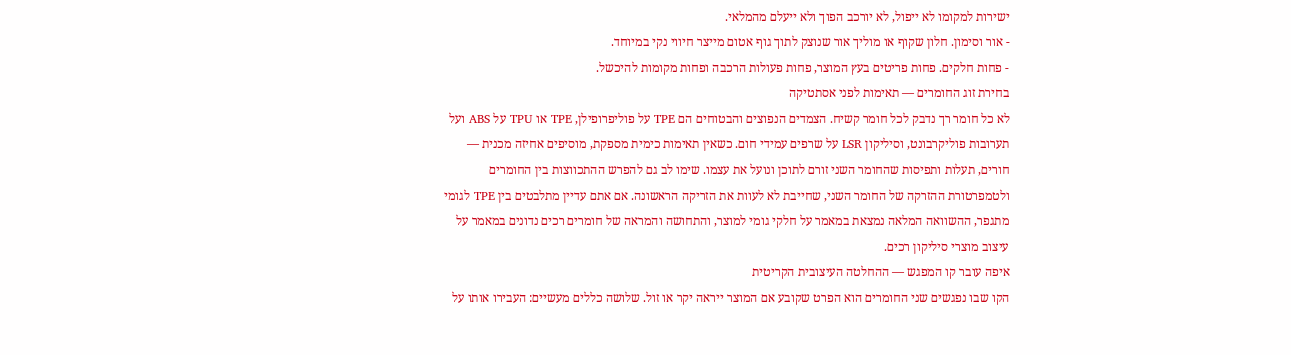ישירות למקומו לא ייפול, לא יורכב הפוך ולא ייעלם מהמלאי.
- אור וסימון. חלון שקוף או מוליך אור שנוצק לתוך גוף אטום מייצר חיווי נקי במיוחד.
- פחות חלקים. פחות פריטים בעץ המוצר, פחות פעולות הרכבה ופחות מקומות להיכשל.
בחירת זוג החומרים — תאימות לפני אסתטיקה
לא כל חומר רך נדבק לכל חומר קשיח. הצמדים הנפוצים והבטוחים הם TPE על פוליפרופילן, TPE או TPU על ABS ועל תערובות פוליקרבונט, וסיליקון LSR על שרפים עמידי חום. כשאין תאימות כימית מספקת, מוסיפים אחיזה מכנית — חורים, תעלות ותפיסות שהחומר השני זורם לתוכן ונועל את עצמו. שימו לב גם להפרש ההתכווצות בין החומרים ולטמפרטורת ההזרקה של החומר השני, שחייבת לא לעוות את הזריקה הראשונה. אם אתם עדיין מתלבטים בין TPE לגומי מתגפר, ההשוואה המלאה נמצאת במאמר על חלקי גומי למוצר, והתחושה והמראה של חומרים רכים נדונים במאמר על עיצוב מוצרי סיליקון רכים.
איפה עובר קו המפגש — ההחלטה העיצובית הקריטית
הקו שבו נפגשים שני החומרים הוא הפרט שקובע אם המוצר ייראה יקר או זול. שלושה כללים מעשיים: העבירו אותו על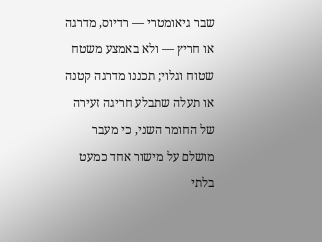שבר גיאומטרי — רדיוס, מדרגה או חריץ — ולא באמצע משטח שטוח וגלוי; תכננו מדרגה קטנה או תעלה שתבלע חריגה זעירה של החומר השני, כי מעבר מושלם על מישור אחד כמעט בלתי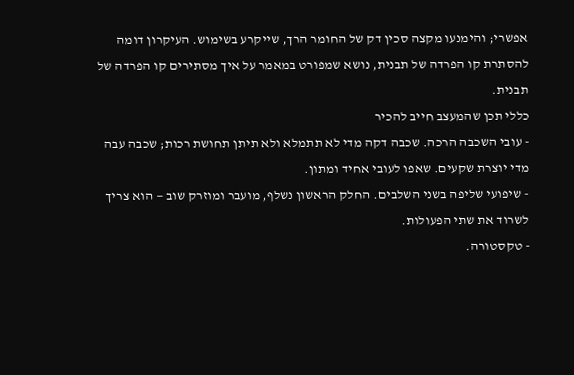אפשרי; והימנעו מקצה סכין דק של החומר הרך, שייקרע בשימוש. העיקרון דומה להסתרת קו הפרדה של תבנית, נושא שמפורט במאמר על איך מסתירים קו הפרדה של תבנית.
כללי תכן שהמעצב חייב להכיר
- עובי השכבה הרכה. שכבה דקה מדי לא תתמלא ולא תיתן תחושת רכות; שכבה עבה מדי יוצרת שקעים. שאפו לעובי אחיד ומתון.
- שיפועי שליפה בשני השלבים. החלק הראשון נשלף, מועבר ומוזרק שוב — הוא צריך לשרוד את שתי הפעולות.
- טקסטורה.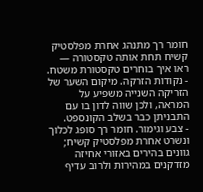חומר רך מתנהג אחרת מפלסטיק קשיח תחת אותה טקסטורה — ראו איך בוחרים טקסטורת משטח.
- נקודות הזרקה. מיקום השער של הזריקה השנייה משפיע על המראה, ולכן שווה לדון בו עם התבניתן כבר בשלב הקונספט.
- צבע וגימור. חומר רך סופג לכלוך ונשרט אחרת מפלסטיק קשיח; גוונים בהירים באזורי אחיזה מזדקנים במהירות ולרוב עדיף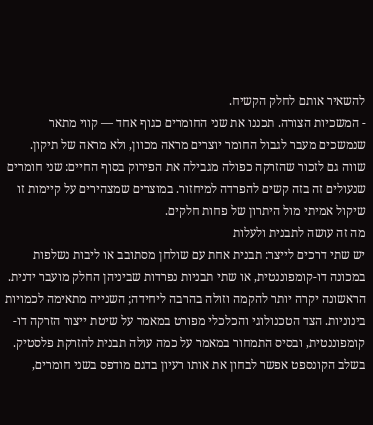להשאיר אותם לחלק הקשיח.
- המשכיות הצורה. תכננו את שני החומרים כגוף אחד — קווי מתאר שנמשכים מעבר לגבול החומר יוצרים מראה מכוון, ולא מראה של תיקון.
שווה גם לזכור שהזרקה כפולה מגבילה את הפירוק בסוף החיים: שני חומרים שנעולים זה בזה קשים להפרדה למיחזור. במוצרים שמצהירים על קיימות זו שיקול אמיתי מול היתרון של פחות חלקים.
מה זה עושה לתבנית ולעלות
יש שתי דרכים לייצר: תבנית אחת עם שולחן מסתובב או ליבות נשלפות במכונה דו-קומפוננטית, או שתי תבניות נפרדות שביניהן החלק מועבר ידנית. הראשונה יקרה יותר להקמה וזולה בהרבה ליחידה; השנייה מתאימה לכמויות בינוניות. הצד הטכנולוגי והכלכלי מפורט במאמר על שיטת ייצור הזרקה דו-קומפוננטית, ובסיס התמחור במאמר על כמה עולה תבנית להזרקת פלסטיק. בשלב הקונספט אפשר לבחון את אותו רעיון בדגם מודפס בשני חומרים,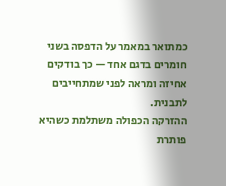כמתואר במאמר על הדפסה בשני חומרים בדגם אחד — כך בודקים אחיזה ומראה לפני שמתחייבים לתבנית.
ההזרקה הכפולה משתלמת כשהיא פותרת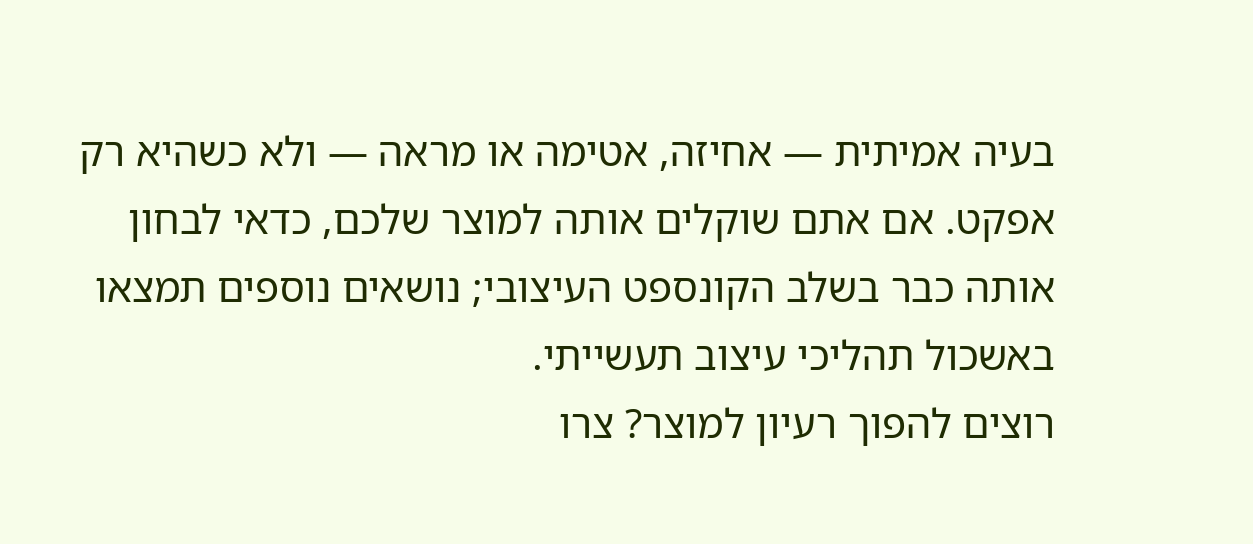בעיה אמיתית — אחיזה, אטימה או מראה — ולא כשהיא רק אפקט. אם אתם שוקלים אותה למוצר שלכם, כדאי לבחון אותה כבר בשלב הקונספט העיצובי; נושאים נוספים תמצאו באשכול תהליכי עיצוב תעשייתי.
רוצים להפוך רעיון למוצר? צרו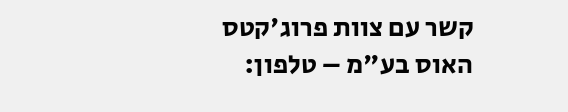קשר עם צוות פרוג'קטס האוס בע"מ – טלפון: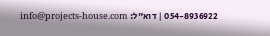054-8936922 | דוא"ל: info@projects-house.com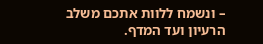– ונשמח ללוות אתכם משלב הרעיון ועד המדף.